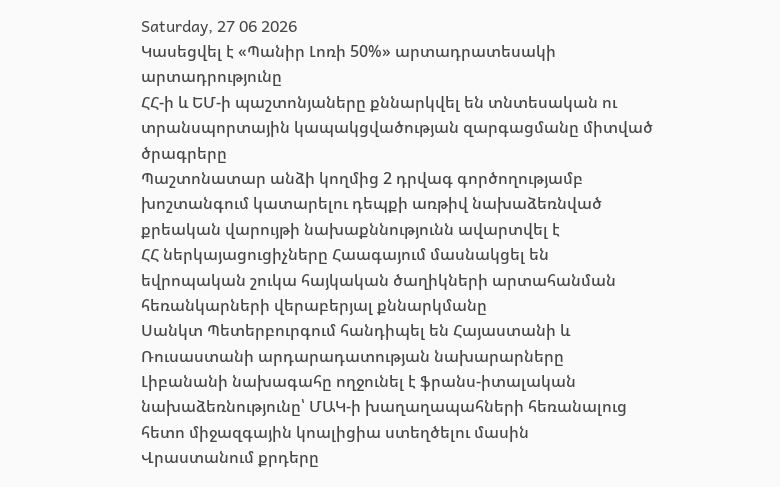Saturday, 27 06 2026
Կասեցվել է «Պանիր Լոռի 50%» արտադրատեսակի արտադրությունը
ՀՀ-ի և ԵՄ-ի պաշտոնյաները քննարկվել են տնտեսական ու տրանսպորտային կապակցվածության զարգացմանը միտված ծրագրերը
Պաշտոնատար անձի կողմից 2 դրվագ գործողությամբ խոշտանգում կատարելու դեպքի առթիվ նախաձեռնված քրեական վարույթի նախաքննությունն ավարտվել է
ՀՀ ներկայացուցիչները Հաագայում մասնակցել են եվրոպական շուկա հայկական ծաղիկների արտահանման հեռանկարների վերաբերյալ քննարկմանը
Սանկտ Պետերբուրգում հանդիպել են Հայաստանի և Ռուսաստանի արդարադատության նախարարները
Լիբանանի նախագահը ողջունել է ֆրանս-իտալական նախաձեռնությունը՝ ՄԱԿ-ի խաղաղապահների հեռանալուց հետո միջազգային կոալիցիա ստեղծելու մասին
Վրաստանում քրդերը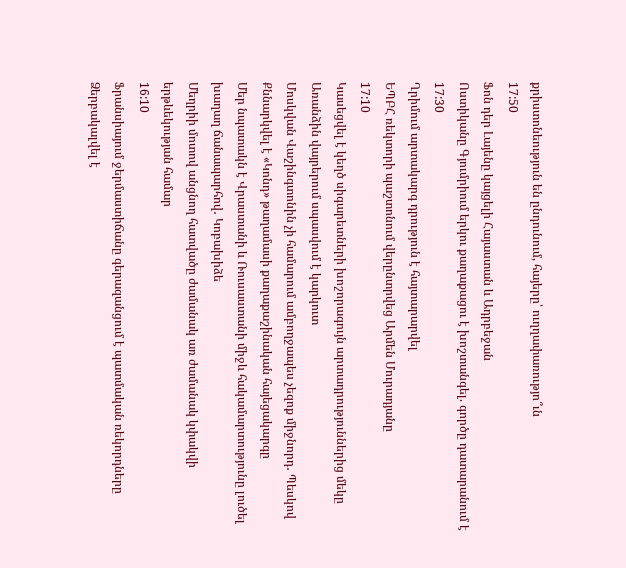քրիստոնեություն են ընդունում, հայերը՝ ուղղափառությո՞ւն
17:50
Ֆոն դեր Լայենը կայցելի Հայաստան և Ադրբեջան
Ոստիկանը Գյումրիում երկու քաղաքացու է խոշտանգել. գործը դատարանում է
17:30
Ղրիմում արտակարգ դրություն է հայտարարվել
ԵՊԲՀ ռեկտորի պաշտոնում վերընտրվեց Արմեն Մուրադյանը
17:10
Կասեցվել է կեղծ սիգարետների խոշորագույն արտադրություններից մեկը
Առանձին վայրերում սպասվում է կարկուտ
Մոսկվան Վաշինգտոնին չի համարում ամբողջապես չեզոք միջնորդ․ Պեսկով
Քննարկվել է «Կոնդ» թաղամասի քաղաքաշինական հայեցակարգը
Մեր նպատակն է Վրաստանի և Ռուսաստանի միջև հակամարտությունը լուծել խաղաղ ճանապարհով․ Կոբախիձե
Մեղրիի մոտով անցնող հատվածը ժամանակ առ ժամանակ կփակվի երթևեկության համար
16:10
Ֆրանսիայում ջերմաստիճանը գերազանցում է պատմական ռեկորդները
Ձերբակալվել է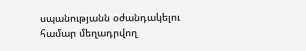սպանությանն օժանդակելու համար մեղադրվող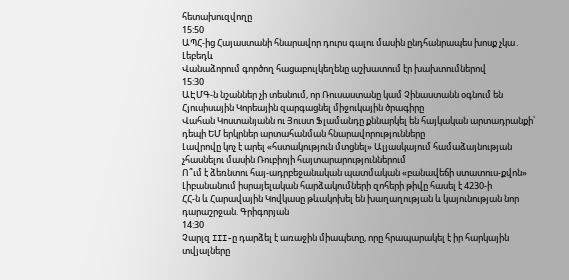հետախուզվողը
15:50
ԱՊՀ-ից Հայաստանի հնարավոր դուրս գալու մասին ընդհանրապես խոսք չկա․ Լեբեդև
Վանաձորում գործող հացաբուլկեղենը աշխատում էր խախտումներով
15:30
ԱԷՄԳ-ն նշաններ չի տեսնում, որ Ռուսաստանը կամ Չինաստանն օգնում են Հյուսիսային Կորեային զարգացնել միջուկային ծրագիրը
Վահան Կոստանյանն ու Յուստ Ֆլամանդը քննարկել են հայկական արտադրանքի՝ դեպի ԵՄ երկրներ արտահանման հնարավորությունները
Լավրովը կոչ է արել «հստակություն մտցնել» Ալյասկայում համաձայնության չհասնելու մասին Ռուբիոյի հայտարարություններում
Ո՞ւմ է ձեռնտու հայ-ադրբեջանական պատմական «բանավեճի ստատուս-քվոն»
Լիբանանում իսրայելական հարձակումների զոհերի թիվը հասել է 4230-ի
ՀՀ-ն և Հարավային Կովկասը թևակոխել են խաղաղության և կայունության նոր դարաշրջան. Գրիգորյան
14:30
Չարլզ III-ը դարձել է առաջին միապետը, որը հրապարակել է իր հարկային տվյալները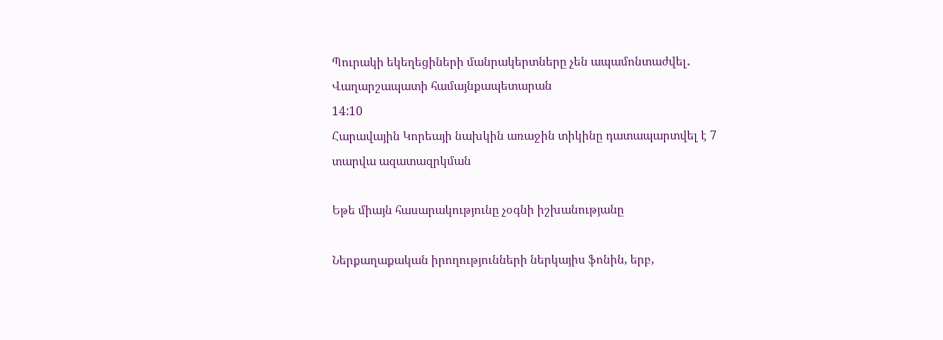Պուրակի եկեղեցիների մանրակերտները չեն ապամոնտաժվել․ Վաղարշապատի համայնքապետարան
14:10
Հարավային Կորեայի նախկին առաջին տիկինը դատապարտվել է 7 տարվա ազատազրկման

Եթե միայն հասարակությունը չօգնի իշխանությանը

Ներքաղաքական իրողությունների ներկայիս ֆոնին, երբ,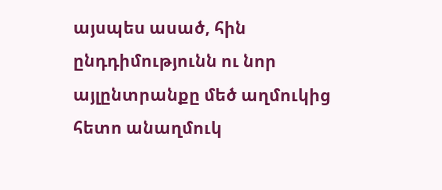այսպես ասած, հին ընդդիմությունն ու նոր այլընտրանքը մեծ աղմուկից հետո անաղմուկ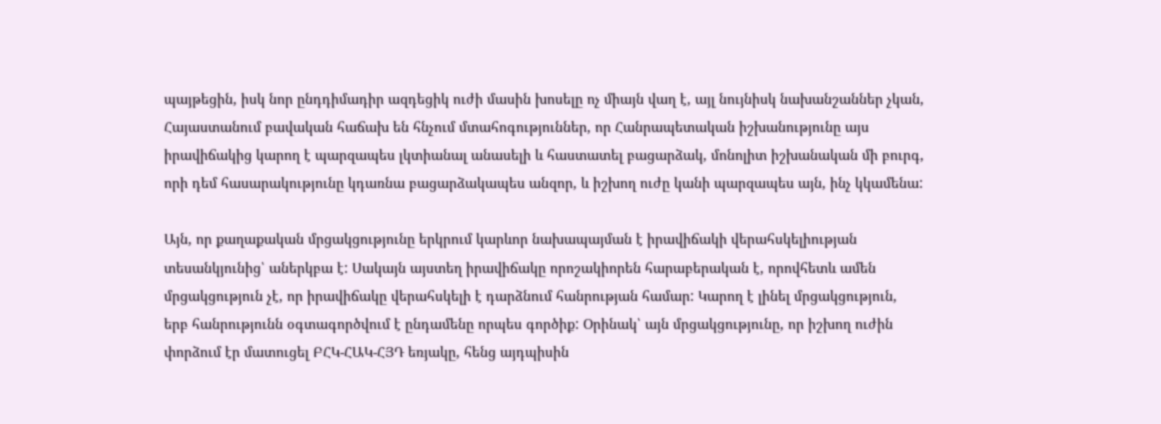պայթեցին, իսկ նոր ընդդիմադիր ազդեցիկ ուժի մասին խոսելը ոչ միայն վաղ է, այլ նույնիսկ նախանշաններ չկան, Հայաստանում բավական հաճախ են հնչում մտահոգություններ, որ Հանրապետական իշխանությունը այս իրավիճակից կարող է պարզապես լկտիանալ անասելի և հաստատել բացարձակ, մոնոլիտ իշխանական մի բուրգ, որի դեմ հասարակությունը կդառնա բացարձակապես անզոր, և իշխող ուժը կանի պարզապես այն, ինչ կկամենա:

Այն, որ քաղաքական մրցակցությունը երկրում կարևոր նախապայման է իրավիճակի վերահսկելիության տեսանկյունից՝ աներկբա է: Սակայն այստեղ իրավիճակը որոշակիորեն հարաբերական է, որովհետև ամեն մրցակցություն չէ, որ իրավիճակը վերահսկելի է դարձնում հանրության համար: Կարող է լինել մրցակցություն, երբ հանրությունն օգտագործվում է ընդամենը որպես գործիք: Օրինակ՝ այն մրցակցությունը, որ իշխող ուժին փորձում էր մատուցել ԲՀԿ-ՀԱԿ-ՀՅԴ եռյակը, հենց այդպիսին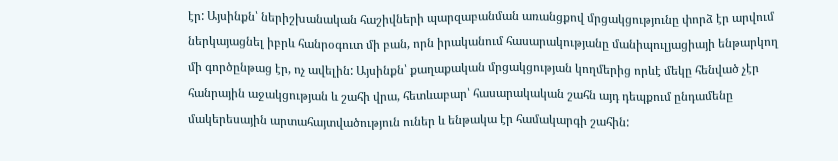էր: Այսինքն՝ ներիշխանական հաշիվների պարզաբանման առանցքով մրցակցությունը փորձ էր արվում ներկայացնել իբրև հանրօգուտ մի բան, որն իրականում հասարակությանը մանիպուլյացիայի ենթարկող մի գործընթաց էր, ոչ ավելին: Այսինքն՝ քաղաքական մրցակցության կողմերից որևէ մեկը հենված չէր հանրային աջակցության և շահի վրա, հետևաբար՝ հասարակական շահն այդ դեպքում ընդամենը մակերեսային արտահայտվածություն ուներ և ենթակա էր համակարգի շահին: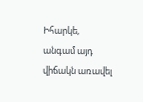Իհարկե, անգամ այդ վիճակն առավել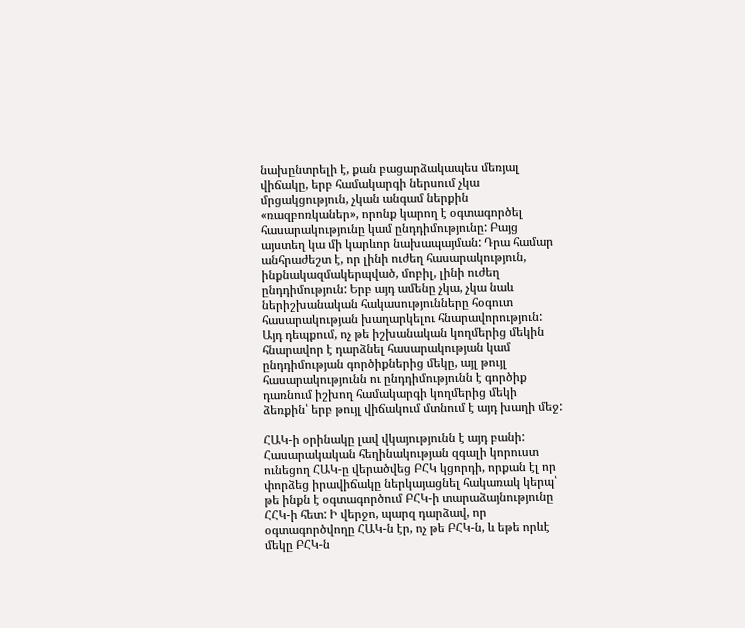նախընտրելի է, քան բացարձակապես մեռյալ վիճակը, երբ համակարգի ներսում չկա մրցակցություն, չկան անգամ ներքին «ռազբոռկաներ», որոնք կարող է օգտագործել հասարակությունը կամ ընդդիմությունը: Բայց այստեղ կա մի կարևոր նախապայման: Դրա համար անհրաժեշտ է, որ լինի ուժեղ հասարակություն, ինքնակազմակերպված, մոբիլ, լինի ուժեղ ընդդիմություն: Երբ այդ ամենը չկա, չկա նաև ներիշխանական հակասությունները հօգուտ հասարակության խաղարկելու հնարավորություն: Այդ դեպքում, ոչ թե իշխանական կողմերից մեկին հնարավոր է դարձնել հասարակության կամ ընդդիմության գործիքներից մեկը, այլ թույլ հասարակությունն ու ընդդիմությունն է գործիք դառնում իշխող համակարգի կողմերից մեկի ձեռքին՝ երբ թույլ վիճակում մտնում է այդ խաղի մեջ:

ՀԱԿ-ի օրինակը լավ վկայությունն է այդ բանի: Հասարակական հեղինակության զգալի կորուստ ունեցող ՀԱԿ-ը վերածվեց ԲՀԿ կցորդի, որքան էլ որ փորձեց իրավիճակը ներկայացնել հակառակ կերպ՝ թե ինքն է օգտագործում ԲՀԿ-ի տարաձայնությունը ՀՀԿ-ի հետ: Ի վերջո, պարզ դարձավ, որ օգտագործվողը ՀԱԿ-ն էր, ոչ թե ԲՀԿ-ն, և եթե որևէ մեկը ԲՀԿ-ն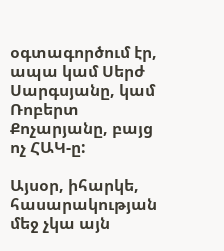օգտագործում էր, ապա կամ Սերժ Սարգսյանը, կամ Ռոբերտ Քոչարյանը, բայց ոչ ՀԱԿ-ը:

Այսօր, իհարկե, հասարակության մեջ չկա այն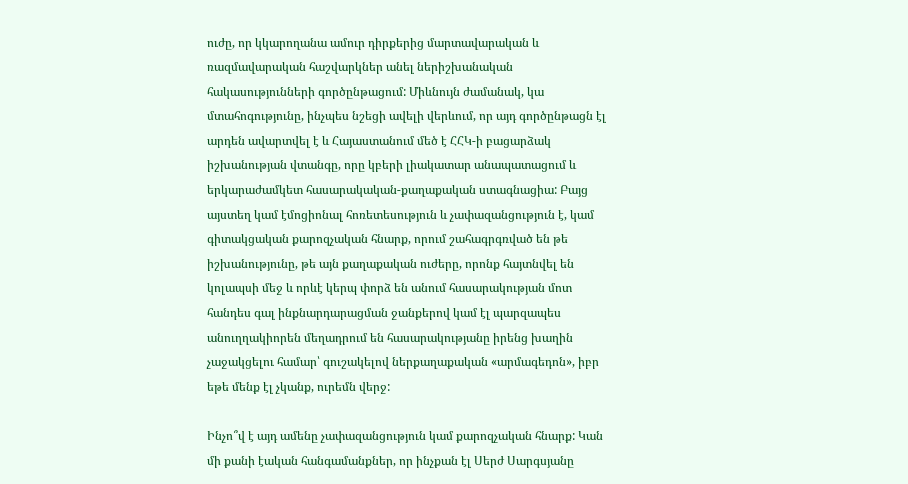ուժը, որ կկարողանա ամուր դիրքերից մարտավարական և ռազմավարական հաշվարկներ անել ներիշխանական հակասությունների գործընթացում: Միևնույն ժամանակ, կա մտահոգությունը, ինչպես նշեցի ավելի վերևում, որ այդ գործընթացն էլ արդեն ավարտվել է և Հայաստանում մեծ է ՀՀԿ-ի բացարձակ իշխանության վտանգը, որը կբերի լիակատար անապատացում և երկարաժամկետ հասարակական-քաղաքական ստագնացիա: Բայց այստեղ կամ էմոցիոնալ հոռետեսություն և չափազանցություն է, կամ գիտակցական քարոզչական հնարք, որում շահագրգռված են թե իշխանությունը, թե այն քաղաքական ուժերը, որոնք հայտնվել են կոլապսի մեջ և որևէ կերպ փորձ են անում հասարակության մոտ հանդես գալ ինքնարդարացման ջանքերով կամ էլ պարզապես անուղղակիորեն մեղադրում են հասարակությանը իրենց խաղին չաջակցելու համար՝ գուշակելով ներքաղաքական «արմագեդոն», իբր եթե մենք էլ չկանք, ուրեմն վերջ:

Ինչո՞վ է այդ ամենը չափազանցություն կամ քարոզչական հնարք: Կան մի քանի էական հանգամանքներ, որ ինչքան էլ Սերժ Սարգսյանը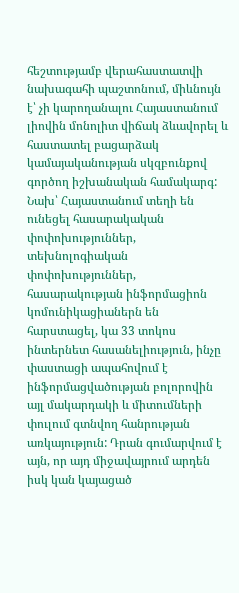հեշտությամբ վերահաստատվի նախագահի պաշտոնում, միևնույն է՝ չի կարողանալու Հայաստանում լիովին մոնոլիտ վիճակ ձևավորել և հաստատել բացարձակ կամայականության սկզբունքով գործող իշխանական համակարգ: Նախ՝ Հայաստանում տեղի են ունեցել հասարակական փոփոխություններ, տեխնոլոգիական փոփոխություններ, հասարակության ինֆորմացիոն կոմունիկացիաներն են հարստացել, կա 33 տոկոս ինտերնետ հասանելիություն, ինչը փաստացի ապահովում է ինֆորմացվածության բոլորովին այլ մակարդակի և միտումների փուլում գտնվող հանրության առկայություն: Դրան գումարվում է այն, որ այդ միջավայրում արդեն իսկ կան կայացած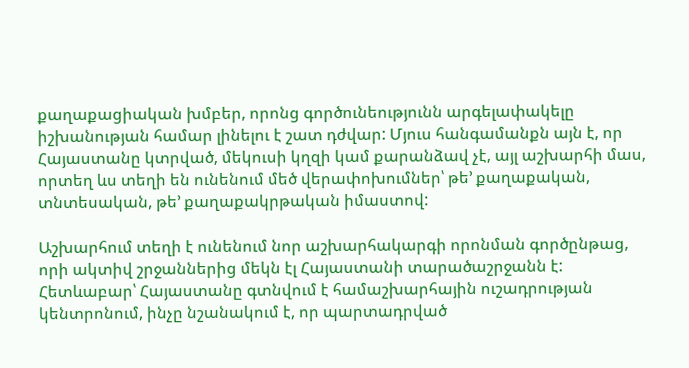քաղաքացիական խմբեր, որոնց գործունեությունն արգելափակելը իշխանության համար լինելու է շատ դժվար: Մյուս հանգամանքն այն է, որ Հայաստանը կտրված, մեկուսի կղզի կամ քարանձավ չէ, այլ աշխարհի մաս, որտեղ ևս տեղի են ունենում մեծ վերափոխումներ՝ թե՚ քաղաքական, տնտեսական, թե՚ քաղաքակրթական իմաստով:

Աշխարհում տեղի է ունենում նոր աշխարհակարգի որոնման գործընթաց, որի ակտիվ շրջաններից մեկն էլ Հայաստանի տարածաշրջանն է: Հետևաբար՝ Հայաստանը գտնվում է համաշխարհային ուշադրության կենտրոնում, ինչը նշանակում է, որ պարտադրված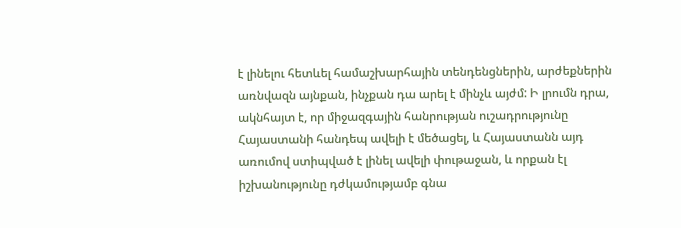է լինելու հետևել համաշխարհային տենդենցներին, արժեքներին առնվազն այնքան, ինչքան դա արել է մինչև այժմ: Ի լրումն դրա, ակնհայտ է, որ միջազգային հանրության ուշադրությունը Հայաստանի հանդեպ ավելի է մեծացել, և Հայաստանն այդ առումով ստիպված է լինել ավելի փութաջան, և որքան էլ իշխանությունը դժկամությամբ գնա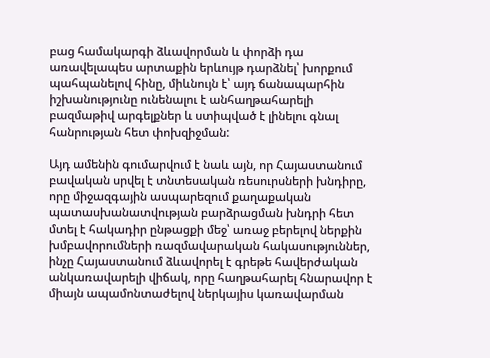բաց համակարգի ձևավորման և փորձի դա առավելապես արտաքին երևույթ դարձնել՝ խորքում պահպանելով հինը, միևնույն է՝ այդ ճանապարհին իշխանությունը ունենալու է անհաղթահարելի բազմաթիվ արգելքներ և ստիպված է լինելու գնալ հանրության հետ փոխզիջման:

Այդ ամենին գումարվում է նաև այն, որ Հայաստանում բավական սրվել է տնտեսական ռեսուրսների խնդիրը, որը միջազգային ասպարեզում քաղաքական պատասխանատվության բարձրացման խնդրի հետ մտել է հակադիր ընթացքի մեջ՝ առաջ բերելով ներքին խմբավորումների ռազմավարական հակասություններ, ինչը Հայաստանում ձևավորել է գրեթե հավերժական անկառավարելի վիճակ, որը հաղթահարել հնարավոր է միայն ապամոնտաժելով ներկայիս կառավարման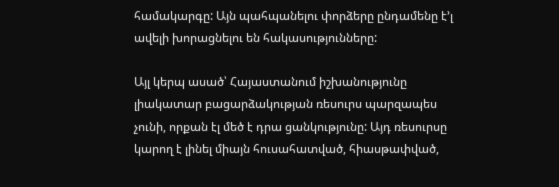համակարգը: Այն պահպանելու փորձերը ընդամենը է՚լ ավելի խորացնելու են հակասությունները:

Այլ կերպ ասած՝ Հայաստանում իշխանությունը լիակատար բացարձակության ռեսուրս պարզապես չունի, որքան էլ մեծ է դրա ցանկությունը: Այդ ռեսուրսը կարող է լինել միայն հուսահատված, հիասթափված,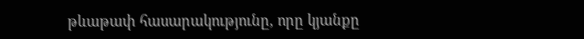թևաթափ հասարակությունը, որը կյանքը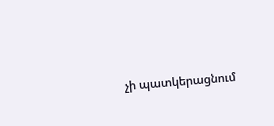չի պատկերացնում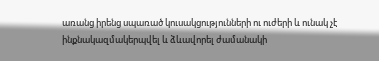առանց իրենց սպառած կուսակցությունների ու ուժերի և ունակ չէ ինքնակազմակերպվել և ձևավորել ժամանակի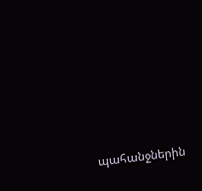պահանջներին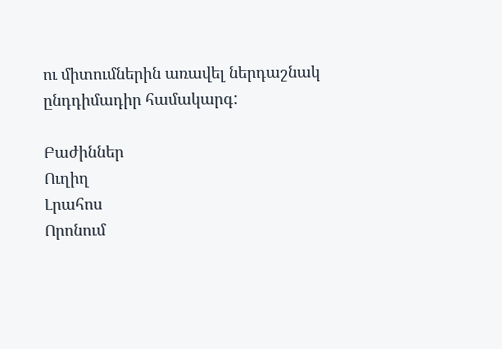ու միտումներին առավել ներդաշնակ ընդդիմադիր համակարգ:

Բաժիններ
Ուղիղ
Լրահոս
Որոնում